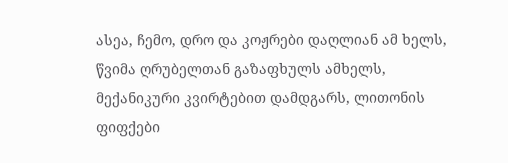ასეა, ჩემო, დრო და კოჟრები დაღლიან ამ ხელს, წვიმა ღრუბელთან გაზაფხულს ამხელს, მექანიკური კვირტებით დამდგარს, ლითონის ფიფქები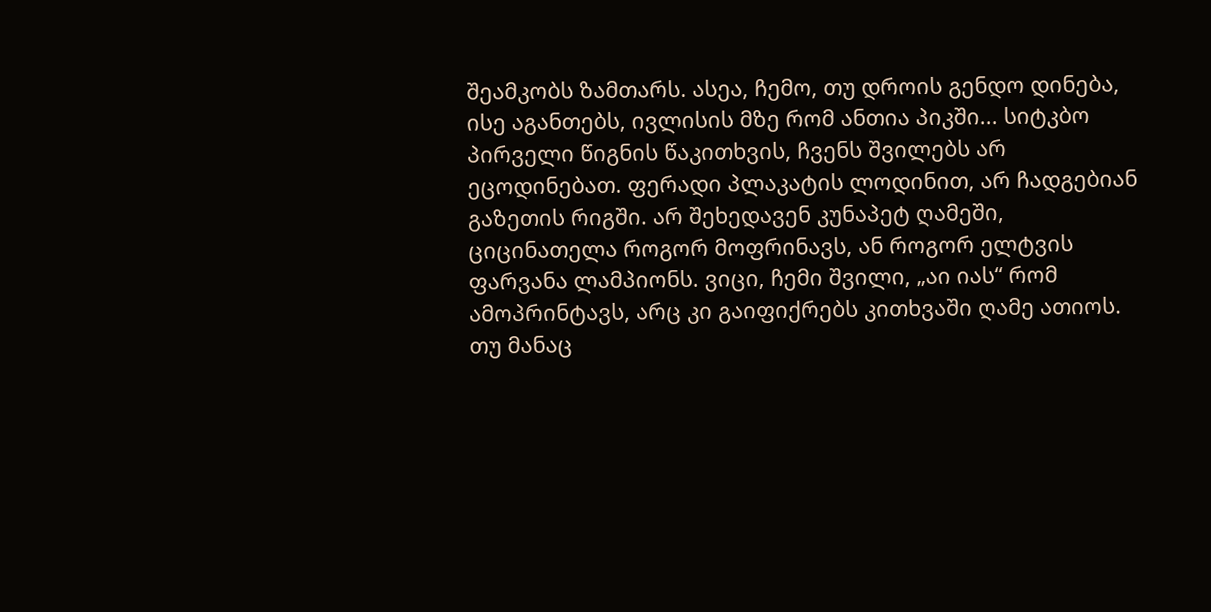შეამკობს ზამთარს. ასეა, ჩემო, თუ დროის გენდო დინება, ისე აგანთებს, ივლისის მზე რომ ანთია პიკში... სიტკბო პირველი წიგნის წაკითხვის, ჩვენს შვილებს არ ეცოდინებათ. ფერადი პლაკატის ლოდინით, არ ჩადგებიან გაზეთის რიგში. არ შეხედავენ კუნაპეტ ღამეში, ციცინათელა როგორ მოფრინავს, ან როგორ ელტვის ფარვანა ლამპიონს. ვიცი, ჩემი შვილი, „აი იას“ რომ ამოპრინტავს, არც კი გაიფიქრებს კითხვაში ღამე ათიოს. თუ მანაც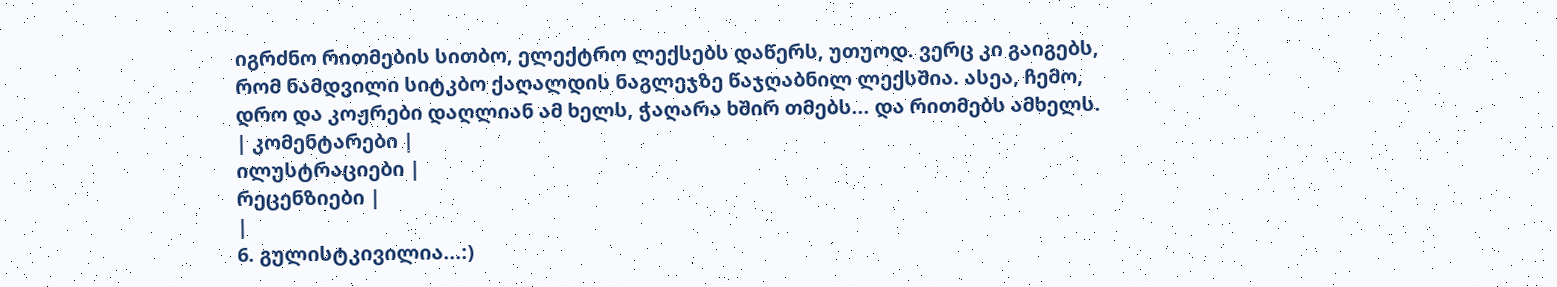იგრძნო რითმების სითბო, ელექტრო ლექსებს დაწერს, უთუოდ. ვერც კი გაიგებს, რომ ნამდვილი სიტკბო ქაღალდის ნაგლეჯზე წაჯღაბნილ ლექსშია. ასეა, ჩემო, დრო და კოჟრები დაღლიან ამ ხელს, ჭაღარა ხშირ თმებს... და რითმებს ამხელს.
| კომენტარები |
ილუსტრაციები |
რეცენზიები |
|
6. გულისტკივილია...:)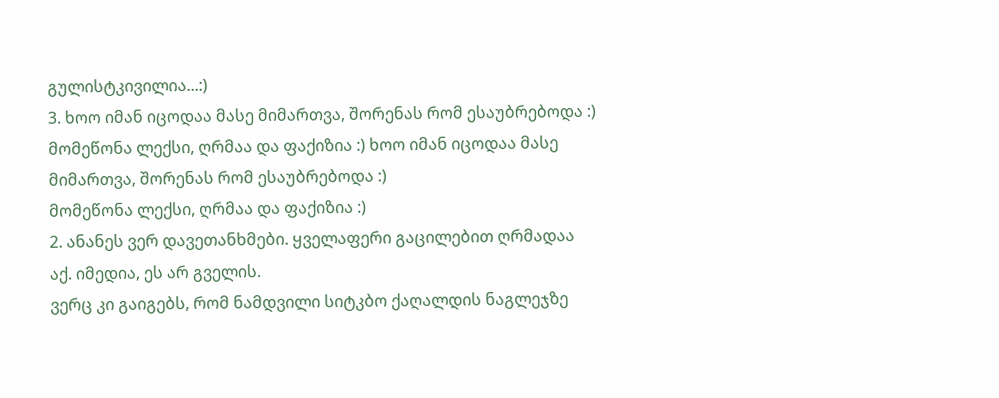გულისტკივილია...:)
3. ხოო იმან იცოდაა მასე მიმართვა, შორენას რომ ესაუბრებოდა :)
მომეწონა ლექსი, ღრმაა და ფაქიზია :) ხოო იმან იცოდაა მასე მიმართვა, შორენას რომ ესაუბრებოდა :)
მომეწონა ლექსი, ღრმაა და ფაქიზია :)
2. ანანეს ვერ დავეთანხმები. ყველაფერი გაცილებით ღრმადაა აქ. იმედია, ეს არ გველის.
ვერც კი გაიგებს, რომ ნამდვილი სიტკბო ქაღალდის ნაგლეჯზე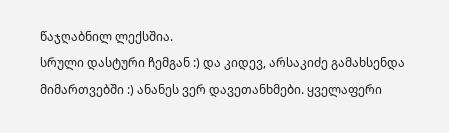წაჯღაბნილ ლექსშია.
სრული დასტური ჩემგან :) და კიდევ, არსაკიძე გამახსენდა მიმართვებში :) ანანეს ვერ დავეთანხმები. ყველაფერი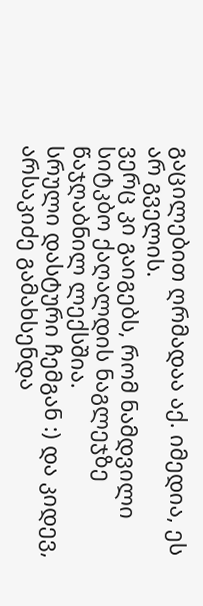გაცილებით ღრმადაა აქ. იმედია, ეს არ გველის.
ვერც კი გაიგებს, რომ ნამდვილი სიტკბო ქაღალდის ნაგლეჯზე წაჯღაბნილ ლექსშია.
სრული დასტური ჩემგან :) და კიდევ, არსაკიძე გამახსენდა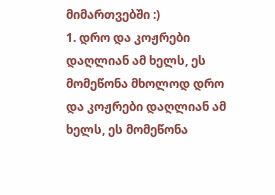მიმართვებში :)
1. დრო და კოჟრები დაღლიან ამ ხელს, ეს მომეწონა მხოლოდ დრო და კოჟრები დაღლიან ამ ხელს, ეს მომეწონა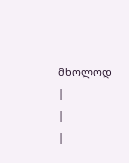მხოლოდ
|
|
|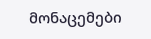მონაცემები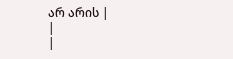არ არის |
|
|